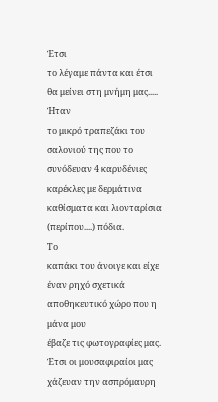Έτσι
το λέγαμε πάντα και έτσι θα μείνει στη μνήμη μας.....
Ήταν
το μικρό τραπεζάκι του σαλονιού της που το συνόδευαν 4 καρυδένιες καρέκλες με δερμάτινα
καθίσματα και λιονταρίσια (περίπου....) πόδια.
Το
καπάκι του άνοιγε και είχε έναν ρηχό σχετικά αποθηκευτικό χώρο που η μάνα μου
έβαζε τις φωτογραφίες μας. Έτσι οι μουσαφιραίοι μας χάζευαν την ασπρόμαυρη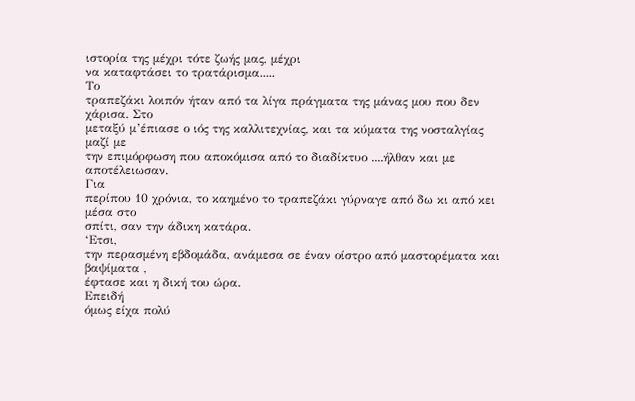ιστορία της μέχρι τότε ζωής μας, μέχρι
να καταφτάσει το τρατάρισμα.....
Το
τραπεζάκι λοιπόν ήταν από τα λίγα πράγματα της μάνας μου που δεν χάρισα. Στο
μεταξύ μ’έπιασε ο ιός της καλλιτεχνίας, και τα κύματα της νοσταλγίας μαζί με
την επιμόρφωση που αποκόμισα από το διαδίκτυο ....ήλθαν και με αποτέλειωσαν.
Για
περίπου 10 χρόνια, το καημένο το τραπεζάκι γύρναγε από δω κι από κει μέσα στο
σπίτι, σαν την άδικη κατάρα.
‘Ετσι,
την περασμένη εβδομάδα, ανάμεσα σε έναν οίστρο από μαστορέματα και βαψίματα ,
έφτασε και η δική του ώρα.
Επειδή
όμως είχα πολύ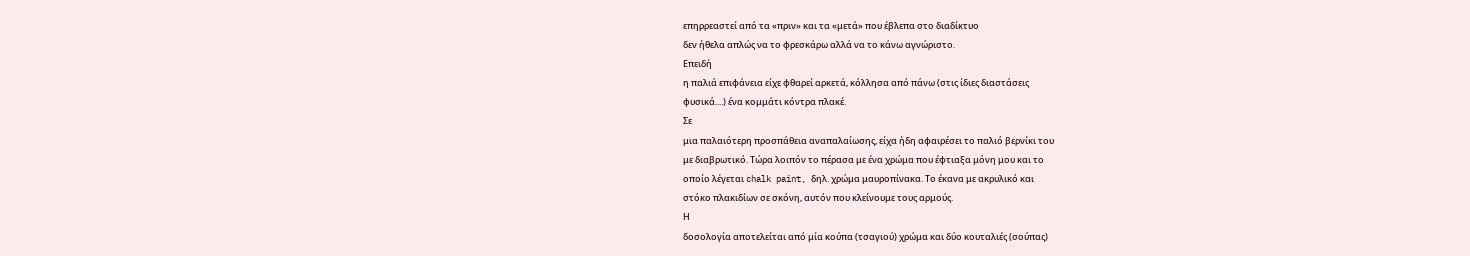επηρρεαστεί από τα «πριν» και τα «μετά» που έβλεπα στο διαδίκτυο
δεν ήθελα απλώς να το φρεσκάρω αλλά να το κάνω αγνώριστο.
Επειδή
η παλιά επιφάνεια είχε φθαρεί αρκετά, κόλλησα από πάνω (στις ίδιες διαστάσεις
φυσικά....) ένα κομμάτι κόντρα πλακέ.
Σε
μια παλαιότερη προσπάθεια αναπαλαίωσης, είχα ήδη αφαιρέσει το παλιό βερνίκι του
με διαβρωτικό. Τώρα λοιπόν το πέρασα με ένα χρώμα που έφτιαξα μόνη μου και το
οποίο λέγεται chalk paint, δηλ. χρώμα μαυροπίνακα. Το έκανα με ακρυλικό και
στόκο πλακιδίων σε σκόνη, αυτόν που κλείνουμε τους αρμούς.
Η
δοσολογία αποτελείται από μία κούπα (τσαγιού) χρώμα και δύο κουταλιές (σούπας)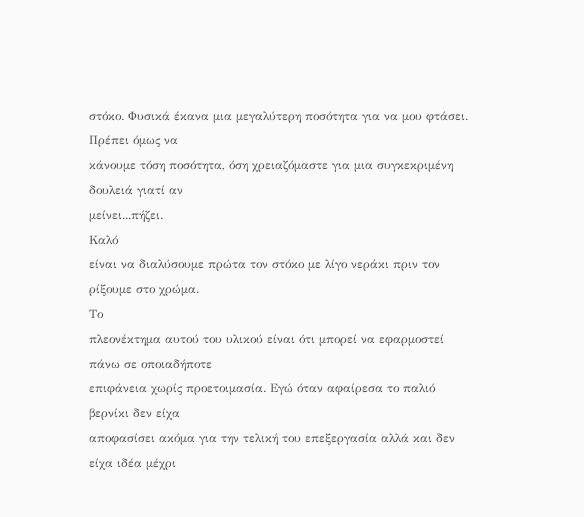στόκο. Φυσικά έκανα μια μεγαλύτερη ποσότητα για να μου φτάσει. Πρέπει όμως να
κάνουμε τόση ποσότητα, όση χρειαζόμαστε για μια συγκεκριμένη δουλειά γιατί αν
μείνει...πήζει.
Καλό
είναι να διαλύσουμε πρώτα τον στόκο με λίγο νεράκι πριν τον ρίξουμε στο χρώμα.
Το
πλεονέκτημα αυτού του υλικού είναι ότι μπορεί να εφαρμοστεί πάνω σε οποιαδήποτε
επιφάνεια χωρίς προετοιμασία. Εγώ όταν αφαίρεσα το παλιό βερνίκι δεν είχα
αποφασίσει ακόμα για την τελική του επεξεργασία αλλά και δεν είχα ιδέα μέχρι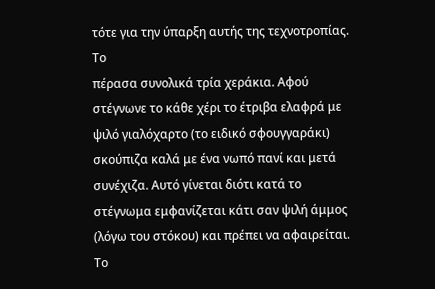τότε για την ύπαρξη αυτής της τεχνοτροπίας.
Το
πέρασα συνολικά τρία χεράκια. Αφού στέγνωνε το κάθε χέρι το έτριβα ελαφρά με
ψιλό γιαλόχαρτο (το ειδικό σφουγγαράκι) σκούπιζα καλά με ένα νωπό πανί και μετά
συνέχιζα. Αυτό γίνεται διότι κατά το στέγνωμα εμφανίζεται κάτι σαν ψιλή άμμος
(λόγω του στόκου) και πρέπει να αφαιρείται.
Το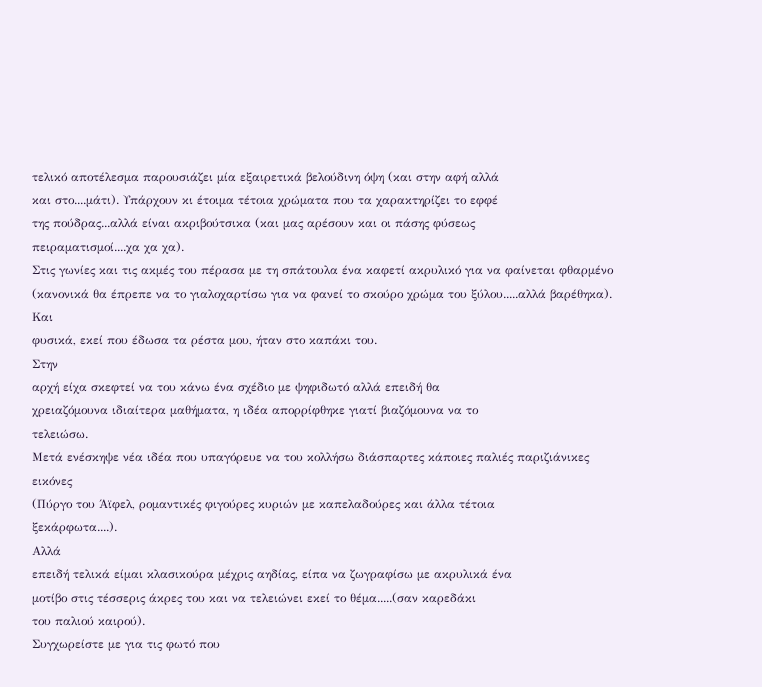τελικό αποτέλεσμα παρουσιάζει μία εξαιρετικά βελούδινη όψη (και στην αφή αλλά
και στο....μάτι). Υπάρχουν κι έτοιμα τέτοια χρώματα που τα χαρακτηρίζει το εφφέ
της πούδρας...αλλά είναι ακριβούτσικα (και μας αρέσουν και οι πάσης φύσεως
πειραματισμοί....χα χα χα).
Στις γωνίες και τις ακμές του πέρασα με τη σπάτουλα ένα καφετί ακρυλικό για να φαίνεται φθαρμένο (κανονικά θα έπρεπε να το γιαλοχαρτίσω για να φανεί το σκούρο χρώμα του ξύλου.....αλλά βαρέθηκα).
Και
φυσικά, εκεί που έδωσα τα ρέστα μου, ήταν στο καπάκι του.
Στην
αρχή είχα σκεφτεί να του κάνω ένα σχέδιο με ψηφιδωτό αλλά επειδή θα
χρειαζόμουνα ιδιαίτερα μαθήματα, η ιδέα απορρίφθηκε γιατί βιαζόμουνα να το
τελειώσω.
Μετά ενέσκηψε νέα ιδέα που υπαγόρευε να του κολλήσω διάσπαρτες κάποιες παλιές παριζιάνικες εικόνες
(Πύργο του Άϊφελ, ρομαντικές φιγούρες κυριών με καπελαδούρες και άλλα τέτοια
ξεκάρφωτα....).
Αλλά
επειδή τελικά είμαι κλασικούρα μέχρις αηδίας, είπα να ζωγραφίσω με ακρυλικά ένα
μοτίβο στις τέσσερις άκρες του και να τελειώνει εκεί το θέμα.....(σαν καρεδάκι
του παλιού καιρού).
Συγχωρείστε με για τις φωτό που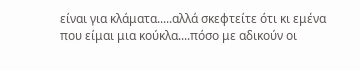είναι για κλάματα.....αλλά σκεφτείτε ότι κι εμένα που είμαι μια κούκλα....πόσο με αδικούν οι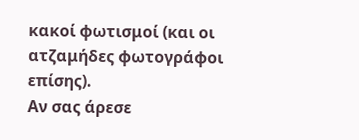κακοί φωτισμοί (και οι ατζαμήδες φωτογράφοι επίσης).
Αν σας άρεσε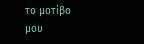το μοτίβο μου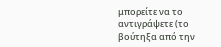μπορείτε να το αντιγράψετε (το βούτηξα από την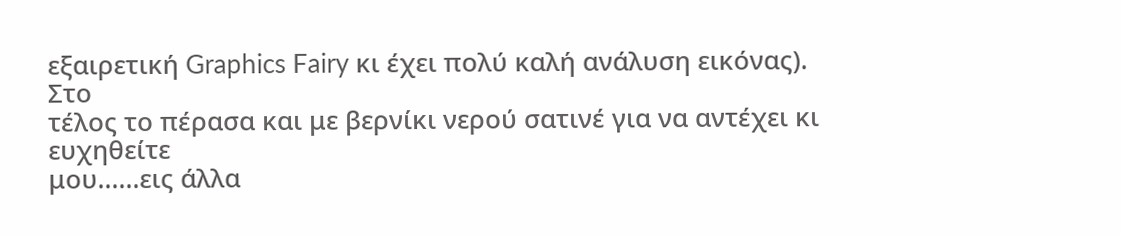εξαιρετική Graphics Fairy κι έχει πολύ καλή ανάλυση εικόνας).
Στο
τέλος το πέρασα και με βερνίκι νερού σατινέ για να αντέχει κι ευχηθείτε
μου......εις άλλα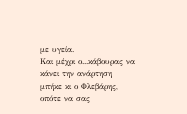με υγεία.
Και μέχρι ο...κάβουρας να κάνει την ανάρτηση μπήκε κι ο Φλεβάρης, οπότε να σας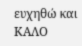ευχηθώ και ΚΑΛΟ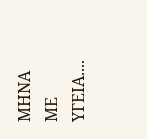ΜΗΝΑ ΜΕ ΥΓΕΙΑ....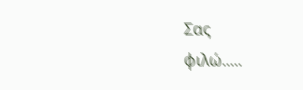Σας
φιλώ.....